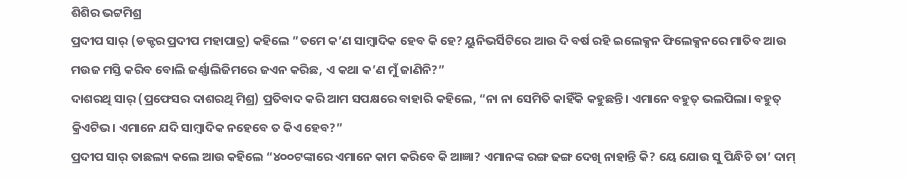ଶିଶିର ଭଟ୍ଟମିଶ୍ର
ପ୍ରଦୀପ ସାର୍ (ଡକ୍ଟର ପ୍ରଦୀପ ମହାପାତ୍ର) କହିଲେ ”ତମେ କ’ଣ ସାମ୍ବାଦିକ ହେବ କି ହେ? ୟୁନିଭର୍ସିଟିରେ ଆଉ ଦି ବର୍ଷ ରହି ଇଲେକ୍ସନ ଫିଲେକ୍ସନରେ ମାତିବ ଆଉ ମଉଜ ମସ୍ତି କରିବ ବୋଲି ଜର୍ଣ୍ଣାଲିଜିମରେ ଜଏନ କରିଛ, ଏ କଥା କ’ଣ ମୁଁ ଜାଣିନି?”
ଦାଶରଥି ସାର୍ (ପ୍ରଫେସର ଦାଶରଥି ମିଶ୍ର) ପ୍ରତିବାଦ କରି ଆମ ସପକ୍ଷରେ ବାହାରି କହିଲେ, “ନା ନା ସେମିତି କାହିଁକି କହୁଛନ୍ତି। ଏମାନେ ବହୁତ୍ ଭଲପିଲା। ବହୁତ୍ କ୍ରିଏଟିଭ। ଏମାନେ ଯଦି ସାମ୍ୱାଦିକ ନହେବେ ତ କିଏ ହେବ?”
ପ୍ରଦୀପ ସାର୍ ତାଛଲ୍ୟ କଲେ ଆଉ କହିଲେ “୪୦୦ଟଙ୍କାରେ ଏମାନେ କାମ କରିବେ କି ଆଜ୍ଞା? ଏମାନଙ୍କ ରଙ୍ଗ ଢଙ୍ଗ ଦେଖି ନାହାନ୍ତି କି? ୟେ ଯୋଉ ସୁ ପିନ୍ଧିଚି ତା’ ଦାମ୍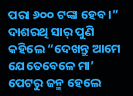ପରା ୬୦୦ ଟଙ୍କା ହେବ।”
ଦାଶରଥି ସାର୍ ପୁଣି କହିଲେ “ଦେଖନ୍ତୁ ଆମେ ଯେତେବେଳେ ମା’ ପେଟରୁ ଜନ୍ମ ହେଲେ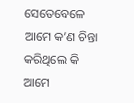ସେତେବେଳେ ଆମେ କ’ଣ ଚିନ୍ତା କରିଥିଲେ କି ଆମେ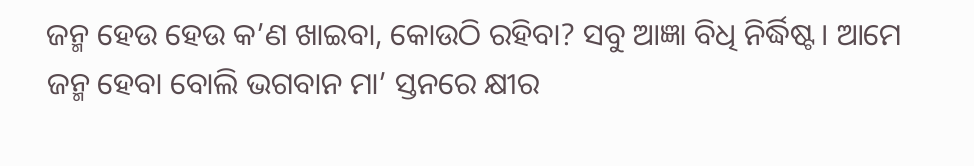ଜନ୍ମ ହେଉ ହେଉ କ’ଣ ଖାଇବା, କୋଉଠି ରହିବା? ସବୁ ଆଜ୍ଞା ବିଧି ନିର୍ଦ୍ଧିଷ୍ଟ। ଆମେ ଜନ୍ମ ହେବା ବୋଲି ଭଗବାନ ମା’ ସ୍ତନରେ କ୍ଷୀର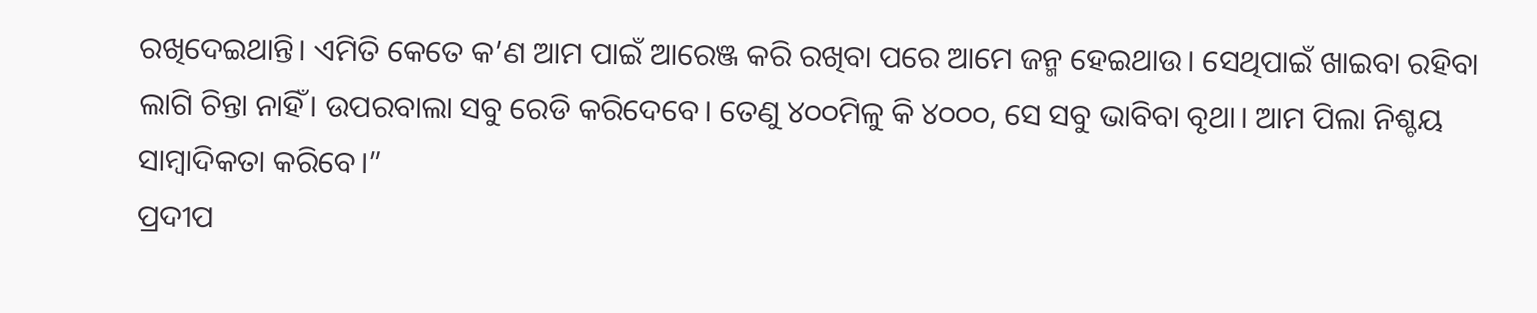ରଖିଦେଇଥାନ୍ତି। ଏମିତି କେତେ କ’ଣ ଆମ ପାଇଁ ଆରେଞ୍ଜ କରି ରଖିବା ପରେ ଆମେ ଜନ୍ମ ହେଇଥାଉ। ସେଥିପାଇଁ ଖାଇବା ରହିବା ଲାଗି ଚିନ୍ତା ନାହିଁ। ଉପରବାଲା ସବୁ ରେଡି କରିଦେବେ। ତେଣୁ ୪୦୦ମିଳୁ କି ୪୦୦୦, ସେ ସବୁ ଭାବିବା ବୃଥା। ଆମ ପିଲା ନିଶ୍ଚୟ ସାମ୍ବାଦିକତା କରିବେ।”
ପ୍ରଦୀପ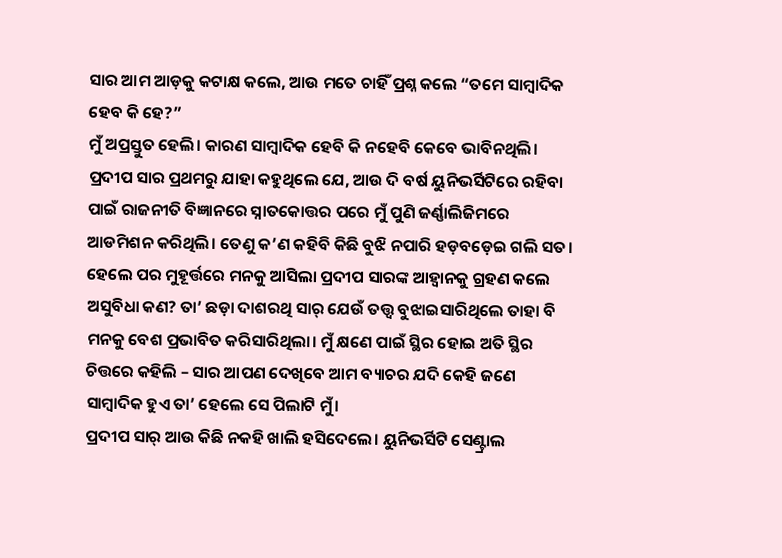ସାର ଆମ ଆଡ଼କୁ କଟାକ୍ଷ କଲେ, ଆଉ ମତେ ଚାହିଁ ପ୍ରଶ୍ନ କଲେ “ତମେ ସାମ୍ବାଦିକ ହେବ କି ହେ?”
ମୁଁ ଅପ୍ରସ୍ତୁତ ହେଲି। କାରଣ ସାମ୍ୱାଦିକ ହେବି କି ନହେବି କେବେ ଭାବିନଥିଲି। ପ୍ରଦୀପ ସାର ପ୍ରଥମରୁ ଯାହା କହୁଥିଲେ ଯେ, ଆଉ ଦି ବର୍ଷ ୟୁନିଭର୍ସିଟିରେ ରହିବା ପାଇଁ ରାଜନୀତି ବିଜ୍ଞାନରେ ସ୍ନାତକୋତ୍ତର ପରେ ମୁଁ ପୁଣି ଜର୍ଣ୍ଣାଲିଜିମରେ ଆଡମିଶନ କରିଥିଲି। ତେଣୁ କ’ଣ କହିବି କିଛି ବୁଝି ନପାରି ହଡ଼ବଡ଼େଇ ଗଲି ସତ। ହେଲେ ପର ମୁହୂର୍ତ୍ତରେ ମନକୁ ଆସିଲା ପ୍ରଦୀପ ସାରଙ୍କ ଆହ୍ଵାନକୁ ଗ୍ରହଣ କଲେ ଅସୁବିଧା କଣ? ତା’ ଛଡ଼ା ଦାଶରଥି ସାର୍ ଯେଉଁ ତତ୍ତ୍ଵ ବୁଝାଇସାରିଥିଲେ ତାହା ବି ମନକୁ ବେଶ ପ୍ରଭାବିତ କରିସାରିଥିଲା। ମୁଁ କ୍ଷଣେ ପାଇଁ ସ୍ଥିର ହୋଇ ଅତି ସ୍ଥିର ଚିତ୍ତରେ କହିଲି – ସାର ଆପଣ ଦେଖିବେ ଆମ ବ୍ୟାଚର ଯଦି କେହି ଜଣେ ସାମ୍ୱାଦିକ ହୁଏ ତା’ ହେଲେ ସେ ପିଲାଟି ମୁଁ।
ପ୍ରଦୀପ ସାର୍ ଆଉ କିଛି ନକହି ଖାଲି ହସିଦେଲେ। ୟୁନିଭର୍ସିଟି ସେଣ୍ଟ୍ରାଲ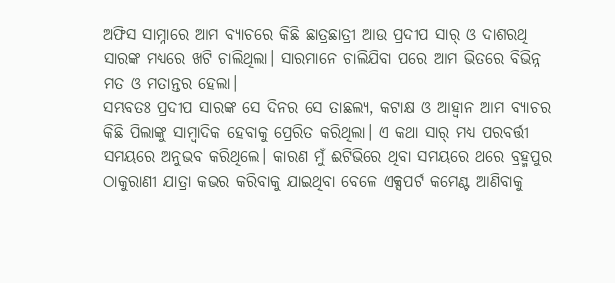ଅଫିସ ସାମ୍ନାରେ ଆମ ବ୍ୟାଚରେ କିଛି ଛାତ୍ରଛାତ୍ରୀ ଆଉ ପ୍ରଦୀପ ସାର୍ ଓ ଦାଶରଥି ସାରଙ୍କ ମଧ୍ୟରେ ଖଟି ଚାଲିଥିଲା। ସାରମାନେ ଚାଲିଯିବା ପରେ ଆମ ଭିତରେ ବିଭିନ୍ନ ମତ ଓ ମତାନ୍ତର ହେଲା।
ସମ୍ଭବତଃ ପ୍ରଦୀପ ସାରଙ୍କ ସେ ଦିନର ସେ ତାଛଲ୍ୟ, କଟାକ୍ଷ ଓ ଆହ୍ଵାନ ଆମ ବ୍ୟାଚର କିଛି ପିଲାଙ୍କୁ ସାମ୍ୱାଦିକ ହେବାକୁ ପ୍ରେରିତ କରିଥିଲା। ଏ କଥା ସାର୍ ମଧ୍ୟ ପରବର୍ତ୍ତୀ ସମୟରେ ଅନୁଭବ କରିଥିଲେ। କାରଣ ମୁଁ ଈଟିଭିରେ ଥିବା ସମୟରେ ଥରେ ବ୍ରହ୍ମପୁର ଠାକୁରାଣୀ ଯାତ୍ରା କଭର କରିବାକୁ ଯାଇଥିବା ବେଳେ ଏକ୍ସପର୍ଟ କମେଣ୍ଟ ଆଣିବାକୁ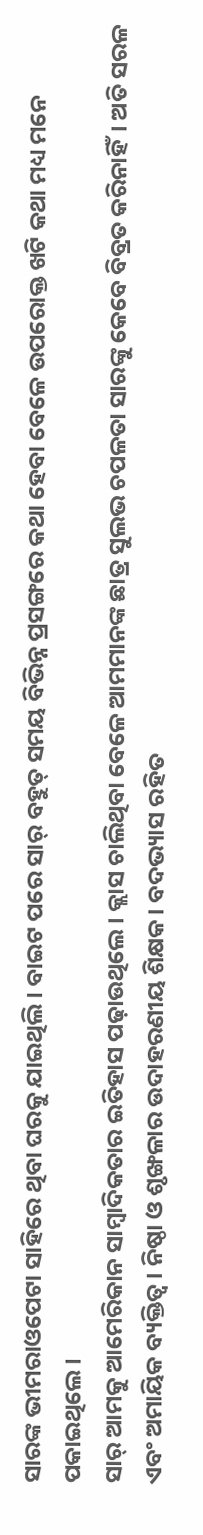ସାରଙ୍କ ଭୀମରାଓପେଟା ସାହିରେ ଥିବା ଘରକୁ ଯାଇଥିଲି। ବାଇଟ ପରେ ସାର୍ ବହୁତ୍ ସମୟ ବିଭିନ୍ନ ପ୍ରସଙ୍ଗରେ କଥା ହେବା ବେଳେ ଉପରୋକ୍ତ ଖଟି କଥା ମଧ୍ୟ ମନେ ପକାଇଥିଲେ।
ସାର୍ ଆମକୁ ଆମେରିକାନ ସାମ୍ବାଦିକତାର ଇତିହାସ ପଢ଼ାଉଥିଲେ। କ୍ଲାସ ଚାଲିଥିବା ବେଳେ ଆମମାନଙ୍କ ଛାତ୍ର ସୁଲଭ ଚପଳତା ସାରଙ୍କୁ କେବେ ବିବ୍ରତ କରିନାହିଁ। ଅତି ସରଳ ଏବଂ ଅମାୟିକ ବ୍ୟକ୍ତିତ୍ଵ। ନିଷ୍ଠା ଓ ଶୃଙ୍ଖଳାର ଉଦାହରଣୀୟ ଶିକ୍ଷକ। ବଦଭ୍ୟାସ ରହିତ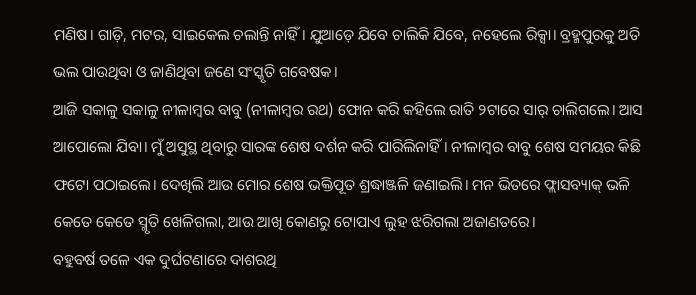ମଣିଷ। ଗାଡ଼ି, ମଟର, ସାଇକେଲ ଚଲାନ୍ତି ନାହିଁ। ଯୁଆଡ଼େ ଯିବେ ଚାଲିକି ଯିବେ, ନହେଲେ ରିକ୍ସା। ବ୍ରହ୍ମପୁରକୁ ଅତି ଭଲ ପାଉଥିବା ଓ ଜାଣିଥିବା ଜଣେ ସଂସ୍କୃତି ଗବେଷକ।
ଆଜି ସକାଳୁ ସକାଳୁ ନୀଳାମ୍ବର ବାବୁ (ନୀଳାମ୍ବର ରଥ) ଫୋନ କରି କହିଲେ ରାତି ୨ଟାରେ ସାର୍ ଚାଲିଗଲେ। ଆସ ଆପୋଲୋ ଯିବା। ମୁଁ ଅସୁସ୍ଥ ଥିବାରୁ ସାରଙ୍କ ଶେଷ ଦର୍ଶନ କରି ପାରିଲିନାହିଁ। ନୀଳାମ୍ବର ବାବୁ ଶେଷ ସମୟର କିଛି ଫଟୋ ପଠାଇଲେ। ଦେଖିଲି ଆଉ ମୋର ଶେଷ ଭକ୍ତିପୂତ ଶ୍ରଦ୍ଧାଞ୍ଜଳି ଜଣାଇଲି। ମନ ଭିତରେ ଫ୍ଲାସବ୍ୟାକ୍ ଭଳି କେତେ କେତେ ସ୍ମୃତି ଖେଳିଗଲା, ଆଉ ଆଖି କୋଣରୁ ଟୋପାଏ ଲୁହ ଝରିଗଲା ଅଜାଣତରେ।
ବହୁବର୍ଷ ତଳେ ଏକ ଦୁର୍ଘଟଣାରେ ଦାଶରଥି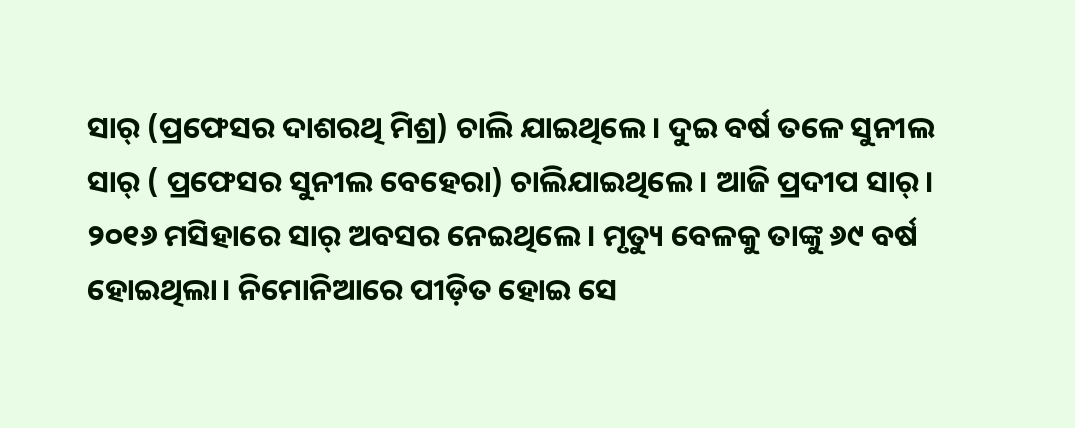ସାର୍ (ପ୍ରଫେସର ଦାଶରଥି ମିଶ୍ର) ଚାଲି ଯାଇଥିଲେ। ଦୁଇ ବର୍ଷ ତଳେ ସୁନୀଲ ସାର୍ ( ପ୍ରଫେସର ସୁନୀଲ ବେହେରା) ଚାଲିଯାଇଥିଲେ। ଆଜି ପ୍ରଦୀପ ସାର୍।
୨୦୧୬ ମସିହାରେ ସାର୍ ଅବସର ନେଇଥିଲେ। ମୃତ୍ୟୁ ବେଳକୁ ତାଙ୍କୁ ୬୯ ବର୍ଷ ହୋଇଥିଲା। ନିମୋନିଆରେ ପୀଡ଼ିତ ହୋଇ ସେ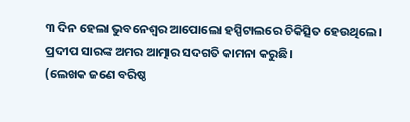୩ ଦିନ ହେଲା ଭୁବନେଶ୍ଵର ଆପୋଲୋ ହସ୍ପିଟାଲରେ ଚିକିତ୍ସିତ ହେଉଥିଲେ।
ପ୍ରଦୀପ ସାରଙ୍କ ଅମର ଆତ୍ମାର ସଦଗତି କାମନା କରୁଛି।
(ଲେଖକ ଜଣେ ବରିଷ୍ଠ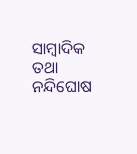ସାମ୍ବାଦିକ ତଥା ନନ୍ଦିଘୋଷ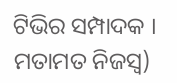ଟିଭିର ସମ୍ପାଦକ । ମତାମତ ନିଜସ୍ଵ)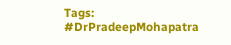Tags: #DrPradeepMohapatra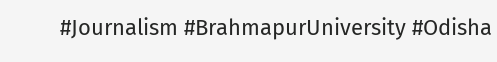#Journalism #BrahmapurUniversity #Odisha